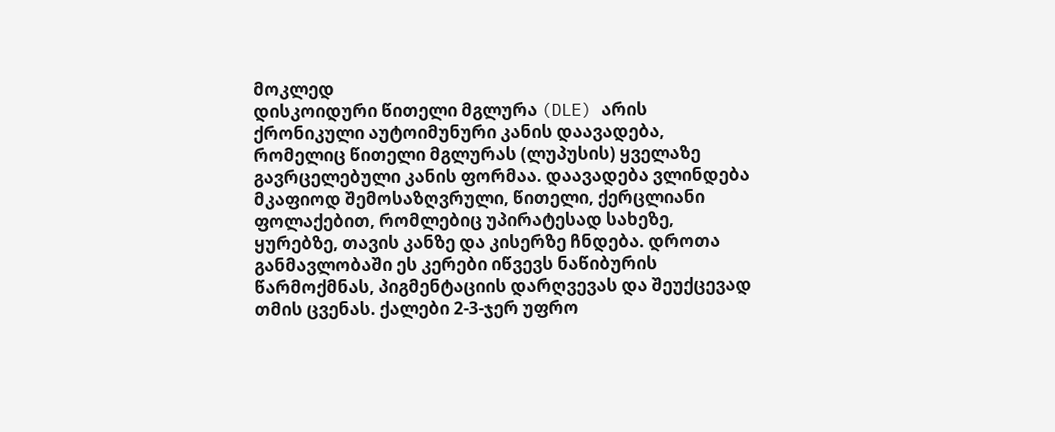მოკლედ
დისკოიდური წითელი მგლურა (DLE) არის ქრონიკული აუტოიმუნური კანის დაავადება, რომელიც წითელი მგლურას (ლუპუსის) ყველაზე გავრცელებული კანის ფორმაა. დაავადება ვლინდება მკაფიოდ შემოსაზღვრული, წითელი, ქერცლიანი ფოლაქებით, რომლებიც უპირატესად სახეზე, ყურებზე, თავის კანზე და კისერზე ჩნდება. დროთა განმავლობაში ეს კერები იწვევს ნაწიბურის წარმოქმნას, პიგმენტაციის დარღვევას და შეუქცევად თმის ცვენას. ქალები 2-3-ჯერ უფრო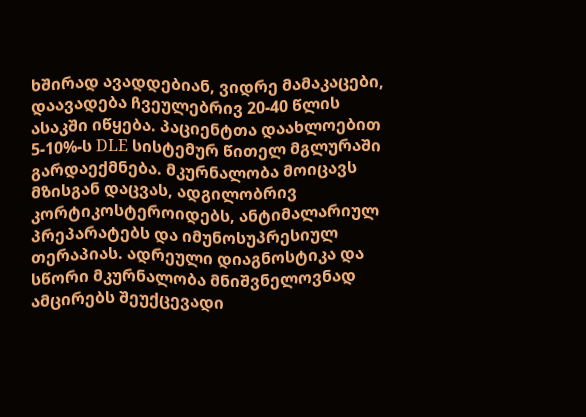ხშირად ავადდებიან, ვიდრე მამაკაცები, დაავადება ჩვეულებრივ 20-40 წლის ასაკში იწყება. პაციენტთა დაახლოებით 5-10%-ს DLE სისტემურ წითელ მგლურაში გარდაექმნება. მკურნალობა მოიცავს მზისგან დაცვას, ადგილობრივ კორტიკოსტეროიდებს, ანტიმალარიულ პრეპარატებს და იმუნოსუპრესიულ თერაპიას. ადრეული დიაგნოსტიკა და სწორი მკურნალობა მნიშვნელოვნად ამცირებს შეუქცევადი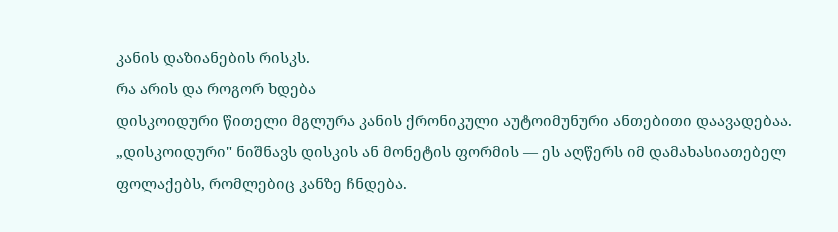კანის დაზიანების რისკს.
რა არის და როგორ ხდება
დისკოიდური წითელი მგლურა კანის ქრონიკული აუტოიმუნური ანთებითი დაავადებაა. „დისკოიდური" ნიშნავს დისკის ან მონეტის ფორმის — ეს აღწერს იმ დამახასიათებელ ფოლაქებს, რომლებიც კანზე ჩნდება.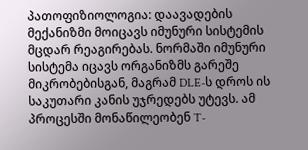პათოფიზიოლოგია: დაავადების მექანიზმი მოიცავს იმუნური სისტემის მცდარ რეაგირებას. ნორმაში იმუნური სისტემა იცავს ორგანიზმს გარეშე მიკრობებისგან, მაგრამ DLE-ს დროს ის საკუთარი კანის უჯრედებს უტევს. ამ პროცესში მონაწილეობენ T-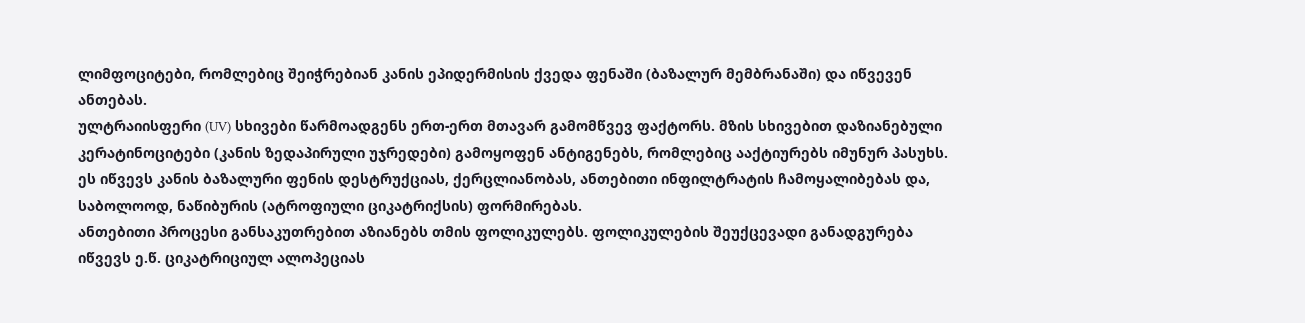ლიმფოციტები, რომლებიც შეიჭრებიან კანის ეპიდერმისის ქვედა ფენაში (ბაზალურ მემბრანაში) და იწვევენ ანთებას.
ულტრაიისფერი (UV) სხივები წარმოადგენს ერთ-ერთ მთავარ გამომწვევ ფაქტორს. მზის სხივებით დაზიანებული კერატინოციტები (კანის ზედაპირული უჯრედები) გამოყოფენ ანტიგენებს, რომლებიც ააქტიურებს იმუნურ პასუხს. ეს იწვევს კანის ბაზალური ფენის დესტრუქციას, ქერცლიანობას, ანთებითი ინფილტრატის ჩამოყალიბებას და, საბოლოოდ, ნაწიბურის (ატროფიული ციკატრიქსის) ფორმირებას.
ანთებითი პროცესი განსაკუთრებით აზიანებს თმის ფოლიკულებს. ფოლიკულების შეუქცევადი განადგურება იწვევს ე.წ. ციკატრიციულ ალოპეციას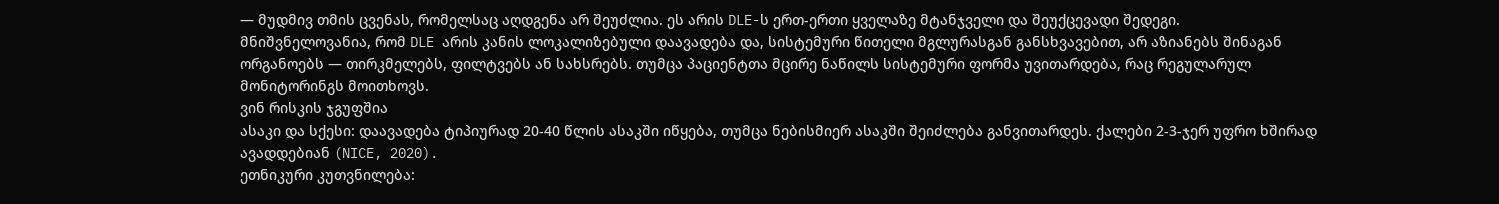— მუდმივ თმის ცვენას, რომელსაც აღდგენა არ შეუძლია. ეს არის DLE-ს ერთ-ერთი ყველაზე მტანჯველი და შეუქცევადი შედეგი.
მნიშვნელოვანია, რომ DLE არის კანის ლოკალიზებული დაავადება და, სისტემური წითელი მგლურასგან განსხვავებით, არ აზიანებს შინაგან ორგანოებს — თირკმელებს, ფილტვებს ან სახსრებს. თუმცა პაციენტთა მცირე ნაწილს სისტემური ფორმა უვითარდება, რაც რეგულარულ მონიტორინგს მოითხოვს.
ვინ რისკის ჯგუფშია
ასაკი და სქესი: დაავადება ტიპიურად 20-40 წლის ასაკში იწყება, თუმცა ნებისმიერ ასაკში შეიძლება განვითარდეს. ქალები 2-3-ჯერ უფრო ხშირად ავადდებიან (NICE, 2020).
ეთნიკური კუთვნილება: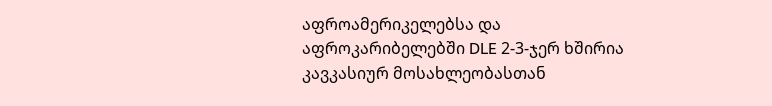აფროამერიკელებსა და აფროკარიბელებში DLE 2-3-ჯერ ხშირია კავკასიურ მოსახლეობასთან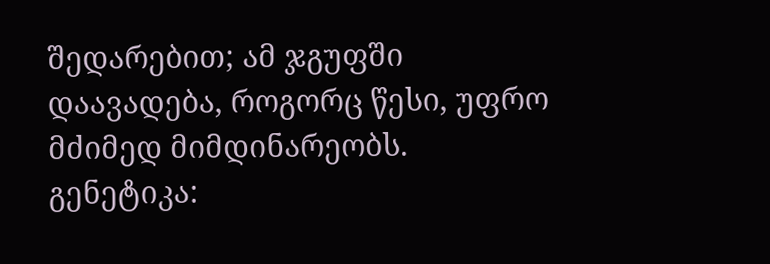შედარებით; ამ ჯგუფში დაავადება, როგორც წესი, უფრო მძიმედ მიმდინარეობს.
გენეტიკა: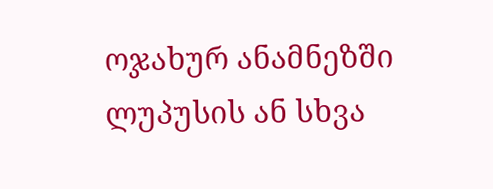ოჯახურ ანამნეზში ლუპუსის ან სხვა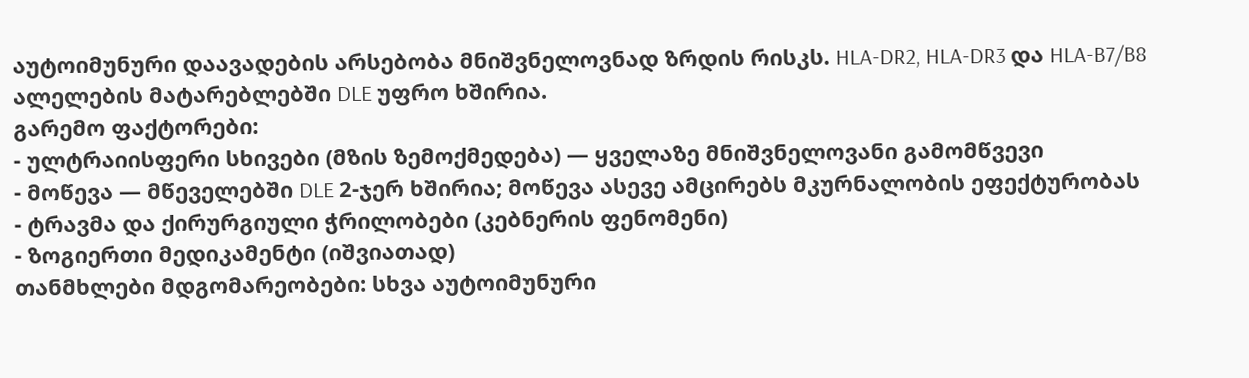აუტოიმუნური დაავადების არსებობა მნიშვნელოვნად ზრდის რისკს. HLA-DR2, HLA-DR3 და HLA-B7/B8 ალელების მატარებლებში DLE უფრო ხშირია.
გარემო ფაქტორები:
- ულტრაიისფერი სხივები (მზის ზემოქმედება) — ყველაზე მნიშვნელოვანი გამომწვევი
- მოწევა — მწეველებში DLE 2-ჯერ ხშირია; მოწევა ასევე ამცირებს მკურნალობის ეფექტურობას
- ტრავმა და ქირურგიული ჭრილობები (კებნერის ფენომენი)
- ზოგიერთი მედიკამენტი (იშვიათად)
თანმხლები მდგომარეობები: სხვა აუტოიმუნური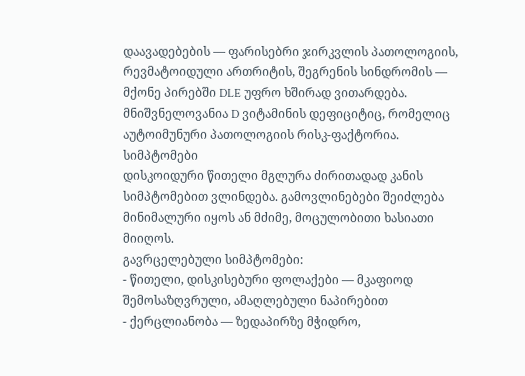დაავადებების — ფარისებრი ჯირკვლის პათოლოგიის, რევმატოიდული ართრიტის, შეგრენის სინდრომის — მქონე პირებში DLE უფრო ხშირად ვითარდება. მნიშვნელოვანია D ვიტამინის დეფიციტიც, რომელიც აუტოიმუნური პათოლოგიის რისკ-ფაქტორია.
სიმპტომები
დისკოიდური წითელი მგლურა ძირითადად კანის სიმპტომებით ვლინდება. გამოვლინებები შეიძლება მინიმალური იყოს ან მძიმე, მოცულობითი ხასიათი მიიღოს.
გავრცელებული სიმპტომები:
- წითელი, დისკისებური ფოლაქები — მკაფიოდ შემოსაზღვრული, ამაღლებული ნაპირებით
- ქერცლიანობა — ზედაპირზე მჭიდრო,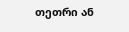თეთრი ან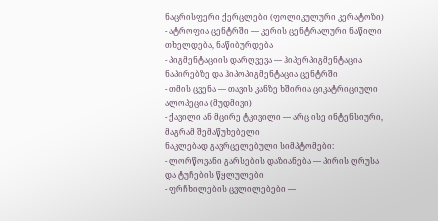ნაცრისფერი ქერცლები (ფოლიკულური კერატოზი)
- ატროფია ცენტრში — კერის ცენტრალური ნაწილი თხელდება, ნაწიბურდება
- პიგმენტაციის დარღვევა — ჰიპერპიგმენტაცია ნაპირებზე და ჰიპოპიგმენტაცია ცენტრში
- თმის ცვენა — თავის კანზე ხშირია ციკატრიციული ალოპეცია (მუდმივი)
- ქავილი ან მცირე ტკივილი — არც ისე ინტენსიური, მაგრამ შემაწუხებელი
ნაკლებად გავრცელებული სიმპტომები:
- ლორწოვანი გარსების დაზიანება — პირის ღრუსა და ტუჩების წყლულები
- ფრჩხილების ცვლილებები —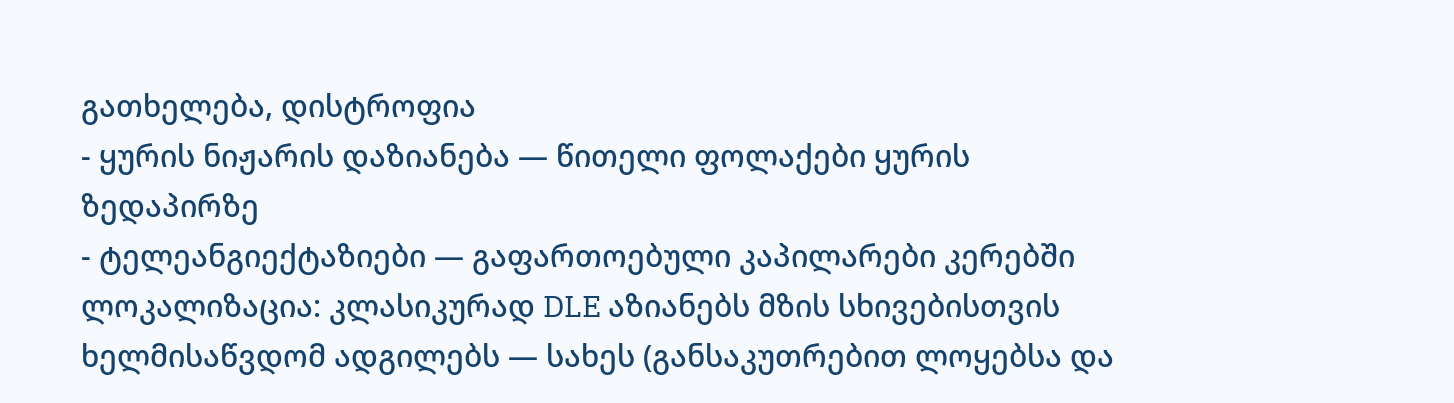გათხელება, დისტროფია
- ყურის ნიჟარის დაზიანება — წითელი ფოლაქები ყურის ზედაპირზე
- ტელეანგიექტაზიები — გაფართოებული კაპილარები კერებში
ლოკალიზაცია: კლასიკურად DLE აზიანებს მზის სხივებისთვის ხელმისაწვდომ ადგილებს — სახეს (განსაკუთრებით ლოყებსა და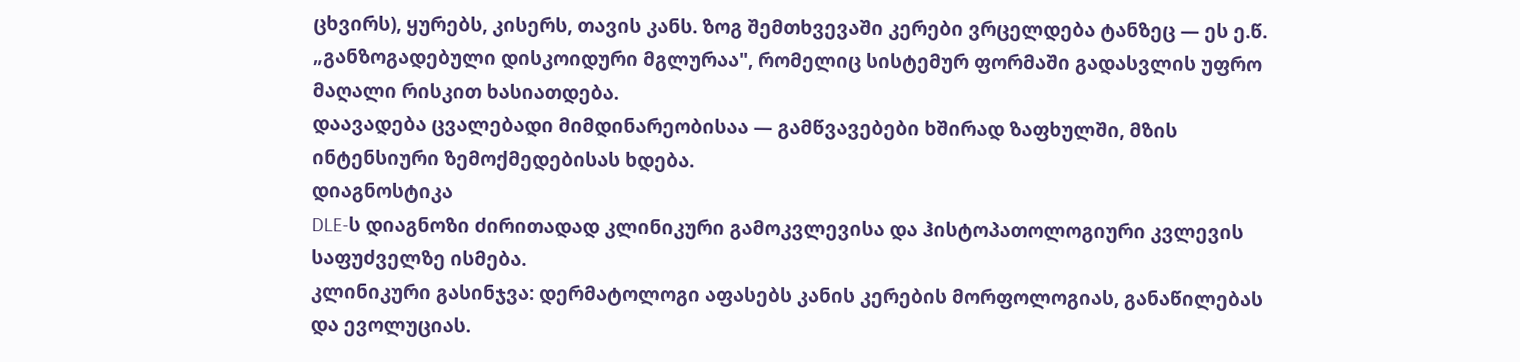ცხვირს), ყურებს, კისერს, თავის კანს. ზოგ შემთხვევაში კერები ვრცელდება ტანზეც — ეს ე.წ. „განზოგადებული დისკოიდური მგლურაა", რომელიც სისტემურ ფორმაში გადასვლის უფრო მაღალი რისკით ხასიათდება.
დაავადება ცვალებადი მიმდინარეობისაა — გამწვავებები ხშირად ზაფხულში, მზის ინტენსიური ზემოქმედებისას ხდება.
დიაგნოსტიკა
DLE-ს დიაგნოზი ძირითადად კლინიკური გამოკვლევისა და ჰისტოპათოლოგიური კვლევის საფუძველზე ისმება.
კლინიკური გასინჯვა: დერმატოლოგი აფასებს კანის კერების მორფოლოგიას, განაწილებას და ევოლუციას.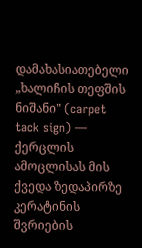დამახასიათებელი „ხალიჩის თეფშის ნიშანი" (carpet tack sign) — ქერცლის ამოცლისას მის ქვედა ზედაპირზე კერატინის შვრიების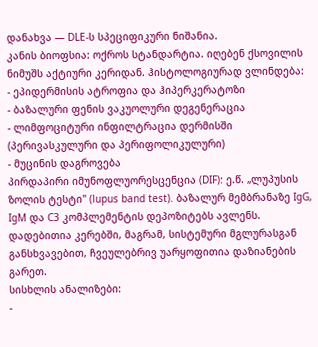დანახვა — DLE-ს სპეციფიკური ნიშანია.
კანის ბიოფსია: ოქროს სტანდარტია. იღებენ ქსოვილის ნიმუშს აქტიური კერიდან. ჰისტოლოგიურად ვლინდება:
- ეპიდერმისის ატროფია და ჰიპერკერატოზი
- ბაზალური ფენის ვაკუოლური დეგენერაცია
- ლიმფოციტური ინფილტრაცია დერმისში (პერივასკულური და პერიფოლიკულური)
- მუცინის დაგროვება
პირდაპირი იმუნოფლუორესცენცია (DIF): ე.წ. „ლუპუსის ზოლის ტესტი" (lupus band test). ბაზალურ მემბრანაზე IgG, IgM და C3 კომპლემენტის დეპოზიტებს ავლენს. დადებითია კერებში, მაგრამ, სისტემური მგლურასგან განსხვავებით, ჩვეულებრივ უარყოფითია დაზიანების გარეთ.
სისხლის ანალიზები:
-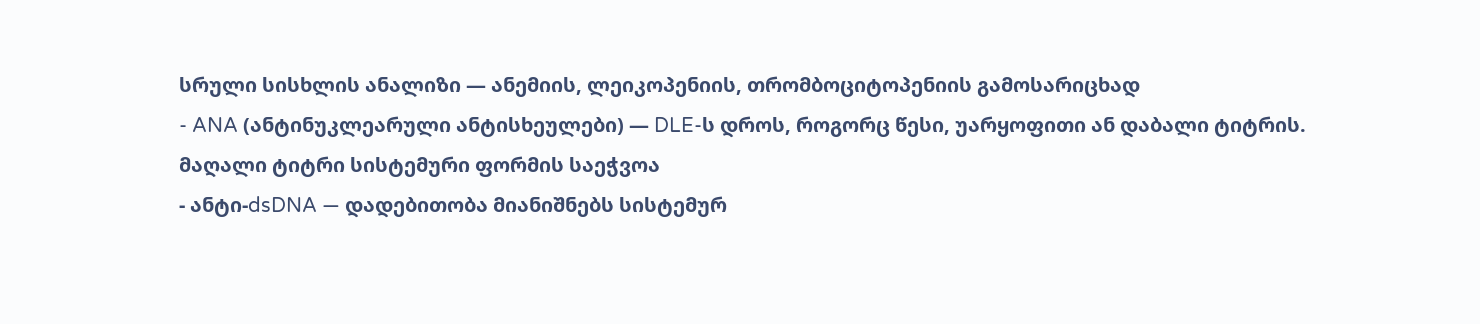სრული სისხლის ანალიზი — ანემიის, ლეიკოპენიის, თრომბოციტოპენიის გამოსარიცხად
- ANA (ანტინუკლეარული ანტისხეულები) — DLE-ს დროს, როგორც წესი, უარყოფითი ან დაბალი ტიტრის. მაღალი ტიტრი სისტემური ფორმის საეჭვოა
- ანტი-dsDNA — დადებითობა მიანიშნებს სისტემურ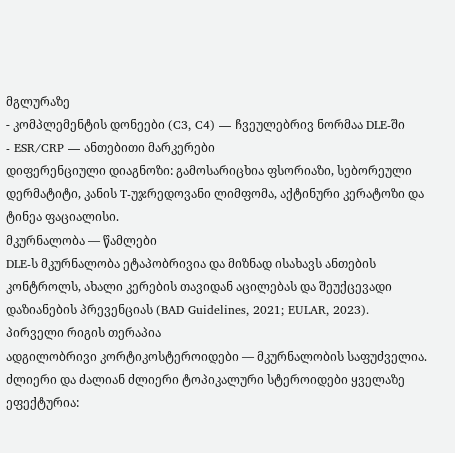მგლურაზე
- კომპლემენტის დონეები (C3, C4) — ჩვეულებრივ ნორმაა DLE-ში
- ESR/CRP — ანთებითი მარკერები
დიფერენციული დიაგნოზი: გამოსარიცხია ფსორიაზი, სებორეული დერმატიტი, კანის T-უჯრედოვანი ლიმფომა, აქტინური კერატოზი და ტინეა ფაციალისი.
მკურნალობა — წამლები
DLE-ს მკურნალობა ეტაპობრივია და მიზნად ისახავს ანთების კონტროლს, ახალი კერების თავიდან აცილებას და შეუქცევადი დაზიანების პრევენციას (BAD Guidelines, 2021; EULAR, 2023).
პირველი რიგის თერაპია
ადგილობრივი კორტიკოსტეროიდები — მკურნალობის საფუძველია. ძლიერი და ძალიან ძლიერი ტოპიკალური სტეროიდები ყველაზე ეფექტურია: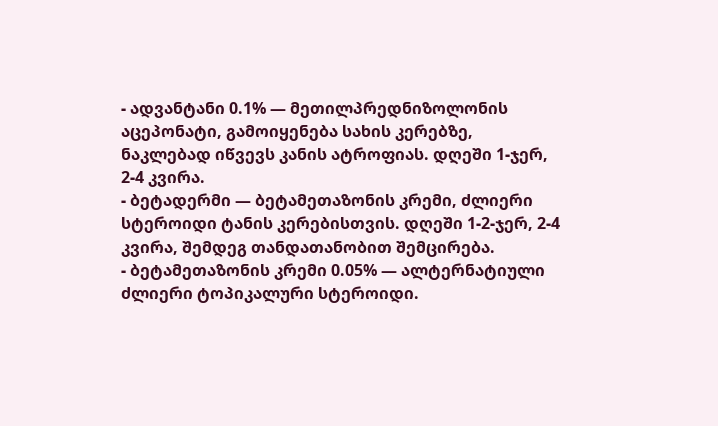- ადვანტანი 0.1% — მეთილპრედნიზოლონის აცეპონატი, გამოიყენება სახის კერებზე, ნაკლებად იწვევს კანის ატროფიას. დღეში 1-ჯერ, 2-4 კვირა.
- ბეტადერმი — ბეტამეთაზონის კრემი, ძლიერი სტეროიდი ტანის კერებისთვის. დღეში 1-2-ჯერ, 2-4 კვირა, შემდეგ თანდათანობით შემცირება.
- ბეტამეთაზონის კრემი 0.05% — ალტერნატიული ძლიერი ტოპიკალური სტეროიდი.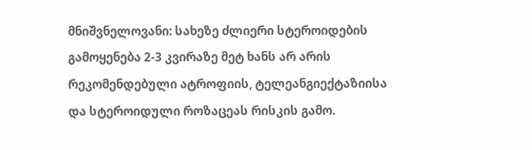მნიშვნელოვანი: სახეზე ძლიერი სტეროიდების გამოყენება 2-3 კვირაზე მეტ ხანს არ არის რეკომენდებული ატროფიის, ტელეანგიექტაზიისა და სტეროიდული როზაცეას რისკის გამო.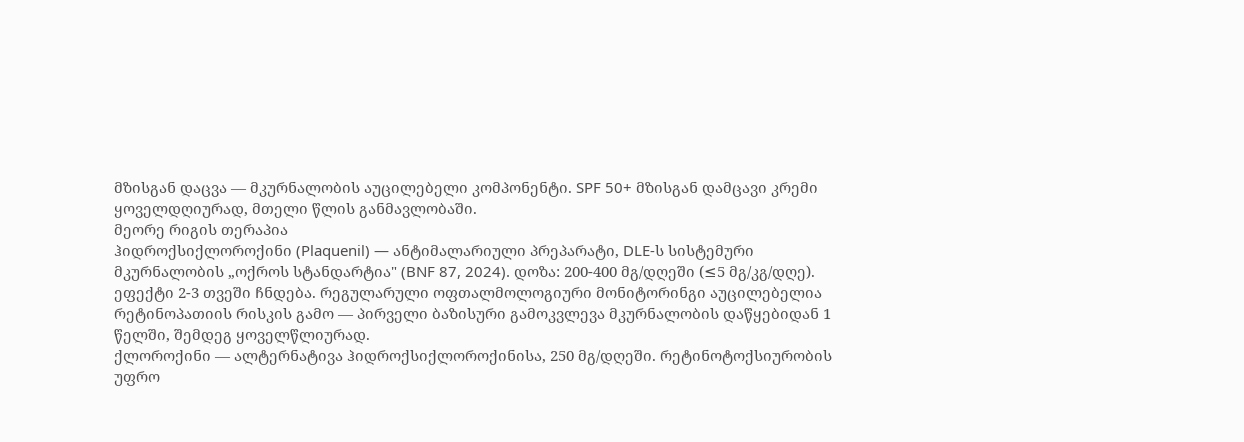მზისგან დაცვა — მკურნალობის აუცილებელი კომპონენტი. SPF 50+ მზისგან დამცავი კრემი ყოველდღიურად, მთელი წლის განმავლობაში.
მეორე რიგის თერაპია
ჰიდროქსიქლოროქინი (Plaquenil) — ანტიმალარიული პრეპარატი, DLE-ს სისტემური მკურნალობის „ოქროს სტანდარტია" (BNF 87, 2024). დოზა: 200-400 მგ/დღეში (≤5 მგ/კგ/დღე). ეფექტი 2-3 თვეში ჩნდება. რეგულარული ოფთალმოლოგიური მონიტორინგი აუცილებელია რეტინოპათიის რისკის გამო — პირველი ბაზისური გამოკვლევა მკურნალობის დაწყებიდან 1 წელში, შემდეგ ყოველწლიურად.
ქლოროქინი — ალტერნატივა ჰიდროქსიქლოროქინისა, 250 მგ/დღეში. რეტინოტოქსიურობის უფრო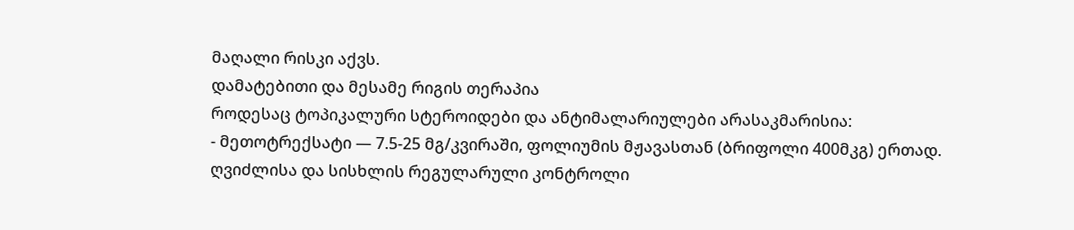მაღალი რისკი აქვს.
დამატებითი და მესამე რიგის თერაპია
როდესაც ტოპიკალური სტეროიდები და ანტიმალარიულები არასაკმარისია:
- მეთოტრექსატი — 7.5-25 მგ/კვირაში, ფოლიუმის მჟავასთან (ბრიფოლი 400მკგ) ერთად. ღვიძლისა და სისხლის რეგულარული კონტროლი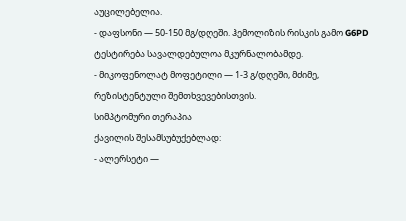აუცილებელია.
- დაფსონი — 50-150 მგ/დღეში. ჰემოლიზის რისკის გამო G6PD ტესტირება სავალდებულოა მკურნალობამდე.
- მიკოფენოლატ მოფეტილი — 1-3 გ/დღეში, მძიმე, რეზისტენტული შემთხვევებისთვის.
სიმპტომური თერაპია
ქავილის შესამსუბუქებლად:
- ალერსეტი —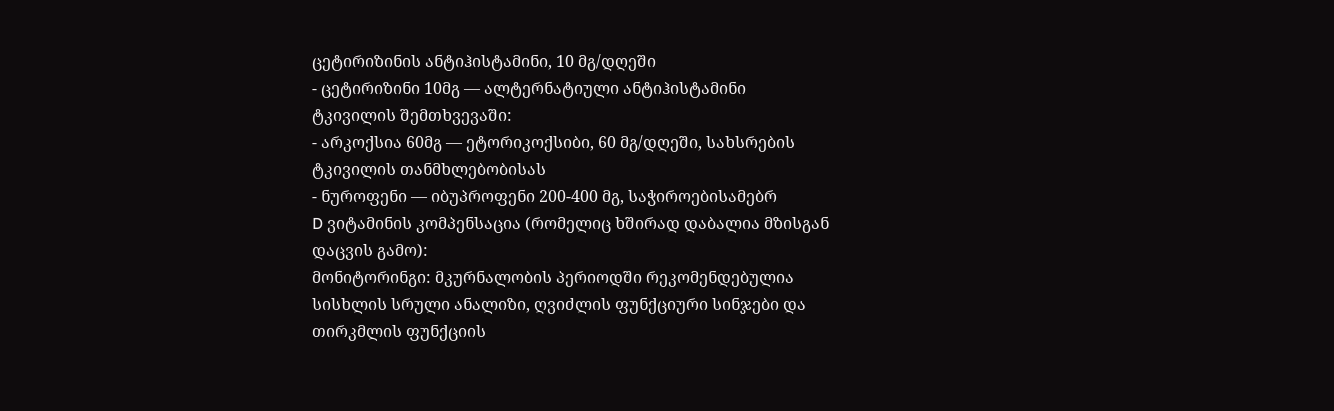ცეტირიზინის ანტიჰისტამინი, 10 მგ/დღეში
- ცეტირიზინი 10მგ — ალტერნატიული ანტიჰისტამინი
ტკივილის შემთხვევაში:
- არკოქსია 60მგ — ეტორიკოქსიბი, 60 მგ/დღეში, სახსრების ტკივილის თანმხლებობისას
- ნუროფენი — იბუპროფენი 200-400 მგ, საჭიროებისამებრ
D ვიტამინის კომპენსაცია (რომელიც ხშირად დაბალია მზისგან დაცვის გამო):
მონიტორინგი: მკურნალობის პერიოდში რეკომენდებულია სისხლის სრული ანალიზი, ღვიძლის ფუნქციური სინჯები და თირკმლის ფუნქციის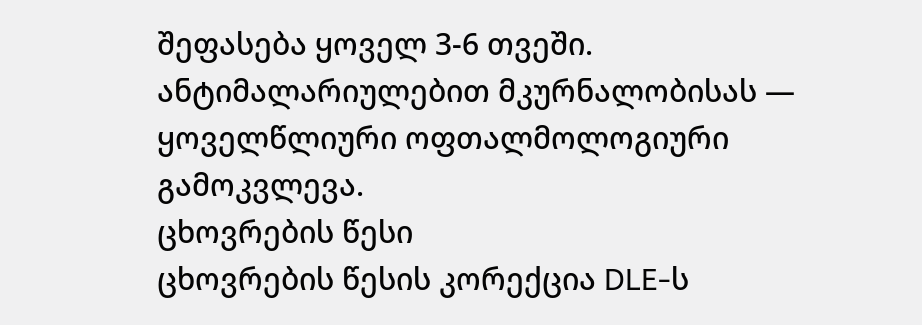შეფასება ყოველ 3-6 თვეში. ანტიმალარიულებით მკურნალობისას — ყოველწლიური ოფთალმოლოგიური გამოკვლევა.
ცხოვრების წესი
ცხოვრების წესის კორექცია DLE-ს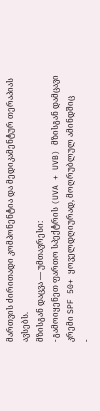მართვის ძირითადი კომპონენტია და მედიკამენტურ თერაპიას ავსებს.
მზისგან დაცვა — უმთავრესი:
- გამოიყენეთ ფართო სპექტრის (UVA + UVB) მზისგან დამცავი კრემი SPF 50+ ყოველდღიურად, მოღრუბლულ ამინდშიც
-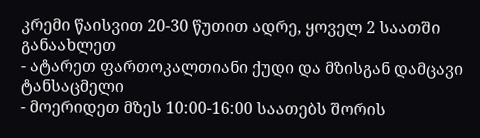კრემი წაისვით 20-30 წუთით ადრე, ყოველ 2 საათში განაახლეთ
- ატარეთ ფართოკალთიანი ქუდი და მზისგან დამცავი ტანსაცმელი
- მოერიდეთ მზეს 10:00-16:00 საათებს შორის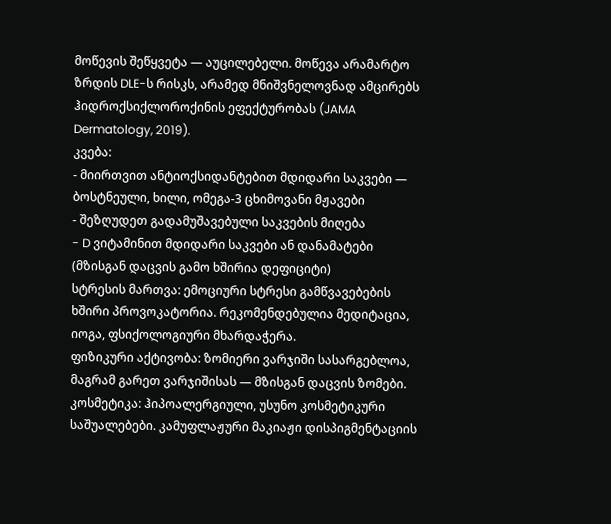მოწევის შეწყვეტა — აუცილებელი. მოწევა არამარტო ზრდის DLE-ს რისკს, არამედ მნიშვნელოვნად ამცირებს ჰიდროქსიქლოროქინის ეფექტურობას (JAMA Dermatology, 2019).
კვება:
- მიირთვით ანტიოქსიდანტებით მდიდარი საკვები — ბოსტნეული, ხილი, ომეგა-3 ცხიმოვანი მჟავები
- შეზღუდეთ გადამუშავებული საკვების მიღება
- D ვიტამინით მდიდარი საკვები ან დანამატები (მზისგან დაცვის გამო ხშირია დეფიციტი)
სტრესის მართვა: ემოციური სტრესი გამწვავებების ხშირი პროვოკატორია. რეკომენდებულია მედიტაცია, იოგა, ფსიქოლოგიური მხარდაჭერა.
ფიზიკური აქტივობა: ზომიერი ვარჯიში სასარგებლოა, მაგრამ გარეთ ვარჯიშისას — მზისგან დაცვის ზომები.
კოსმეტიკა: ჰიპოალერგიული, უსუნო კოსმეტიკური საშუალებები. კამუფლაჟური მაკიაჟი დისპიგმენტაციის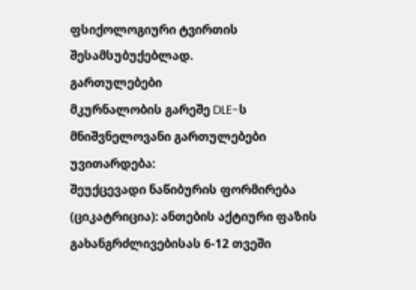ფსიქოლოგიური ტვირთის შესამსუბუქებლად.
გართულებები
მკურნალობის გარეშე DLE-ს მნიშვნელოვანი გართულებები უვითარდება:
შეუქცევადი ნაწიბურის ფორმირება (ციკატრიცია): ანთების აქტიური ფაზის გახანგრძლივებისას 6-12 თვეში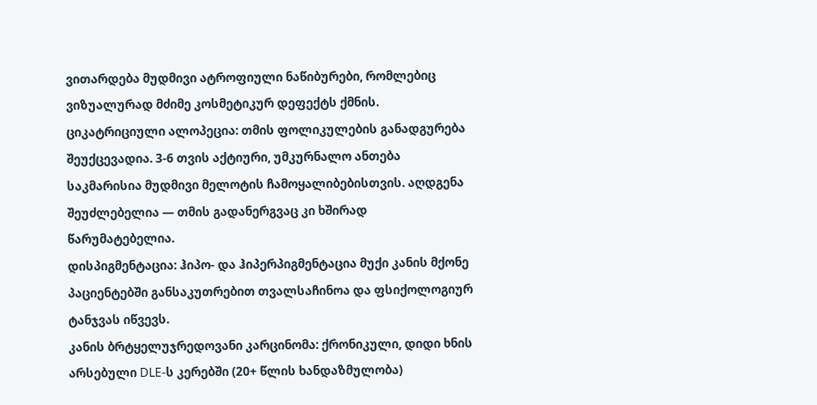ვითარდება მუდმივი ატროფიული ნაწიბურები, რომლებიც ვიზუალურად მძიმე კოსმეტიკურ დეფექტს ქმნის.
ციკატრიციული ალოპეცია: თმის ფოლიკულების განადგურება შეუქცევადია. 3-6 თვის აქტიური, უმკურნალო ანთება საკმარისია მუდმივი მელოტის ჩამოყალიბებისთვის. აღდგენა შეუძლებელია — თმის გადანერგვაც კი ხშირად წარუმატებელია.
დისპიგმენტაცია: ჰიპო- და ჰიპერპიგმენტაცია მუქი კანის მქონე პაციენტებში განსაკუთრებით თვალსაჩინოა და ფსიქოლოგიურ ტანჯვას იწვევს.
კანის ბრტყელუჯრედოვანი კარცინომა: ქრონიკული, დიდი ხნის არსებული DLE-ს კერებში (20+ წლის ხანდაზმულობა)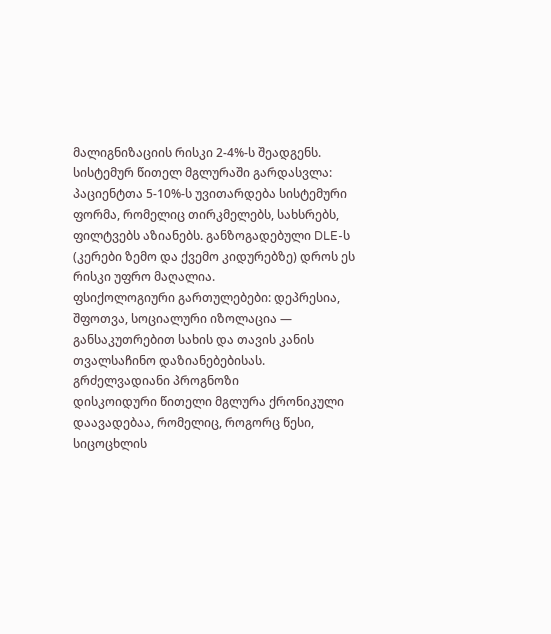მალიგნიზაციის რისკი 2-4%-ს შეადგენს.
სისტემურ წითელ მგლურაში გარდასვლა: პაციენტთა 5-10%-ს უვითარდება სისტემური ფორმა, რომელიც თირკმელებს, სახსრებს, ფილტვებს აზიანებს. განზოგადებული DLE-ს (კერები ზემო და ქვემო კიდურებზე) დროს ეს რისკი უფრო მაღალია.
ფსიქოლოგიური გართულებები: დეპრესია, შფოთვა, სოციალური იზოლაცია — განსაკუთრებით სახის და თავის კანის თვალსაჩინო დაზიანებებისას.
გრძელვადიანი პროგნოზი
დისკოიდური წითელი მგლურა ქრონიკული დაავადებაა, რომელიც, როგორც წესი, სიცოცხლის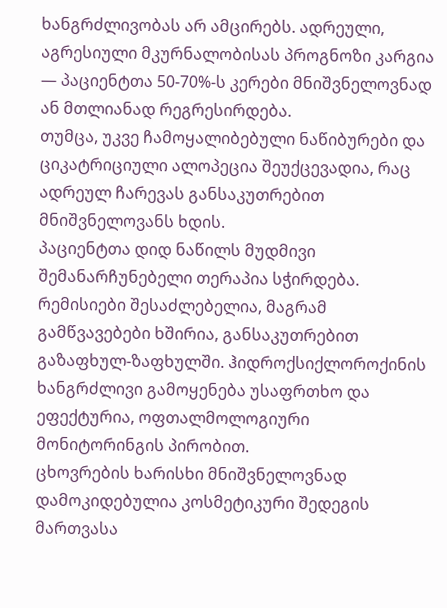ხანგრძლივობას არ ამცირებს. ადრეული, აგრესიული მკურნალობისას პროგნოზი კარგია — პაციენტთა 50-70%-ს კერები მნიშვნელოვნად ან მთლიანად რეგრესირდება.
თუმცა, უკვე ჩამოყალიბებული ნაწიბურები და ციკატრიციული ალოპეცია შეუქცევადია, რაც ადრეულ ჩარევას განსაკუთრებით მნიშვნელოვანს ხდის.
პაციენტთა დიდ ნაწილს მუდმივი შემანარჩუნებელი თერაპია სჭირდება. რემისიები შესაძლებელია, მაგრამ გამწვავებები ხშირია, განსაკუთრებით გაზაფხულ-ზაფხულში. ჰიდროქსიქლოროქინის ხანგრძლივი გამოყენება უსაფრთხო და ეფექტურია, ოფთალმოლოგიური მონიტორინგის პირობით.
ცხოვრების ხარისხი მნიშვნელოვნად დამოკიდებულია კოსმეტიკური შედეგის მართვასა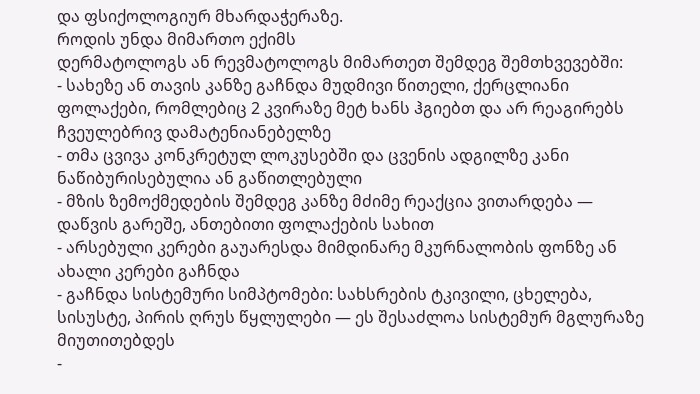და ფსიქოლოგიურ მხარდაჭერაზე.
როდის უნდა მიმართო ექიმს
დერმატოლოგს ან რევმატოლოგს მიმართეთ შემდეგ შემთხვევებში:
- სახეზე ან თავის კანზე გაჩნდა მუდმივი წითელი, ქერცლიანი ფოლაქები, რომლებიც 2 კვირაზე მეტ ხანს ჰგიებთ და არ რეაგირებს ჩვეულებრივ დამატენიანებელზე
- თმა ცვივა კონკრეტულ ლოკუსებში და ცვენის ადგილზე კანი ნაწიბურისებულია ან გაწითლებული
- მზის ზემოქმედების შემდეგ კანზე მძიმე რეაქცია ვითარდება — დაწვის გარეშე, ანთებითი ფოლაქების სახით
- არსებული კერები გაუარესდა მიმდინარე მკურნალობის ფონზე ან ახალი კერები გაჩნდა
- გაჩნდა სისტემური სიმპტომები: სახსრების ტკივილი, ცხელება, სისუსტე, პირის ღრუს წყლულები — ეს შესაძლოა სისტემურ მგლურაზე მიუთითებდეს
-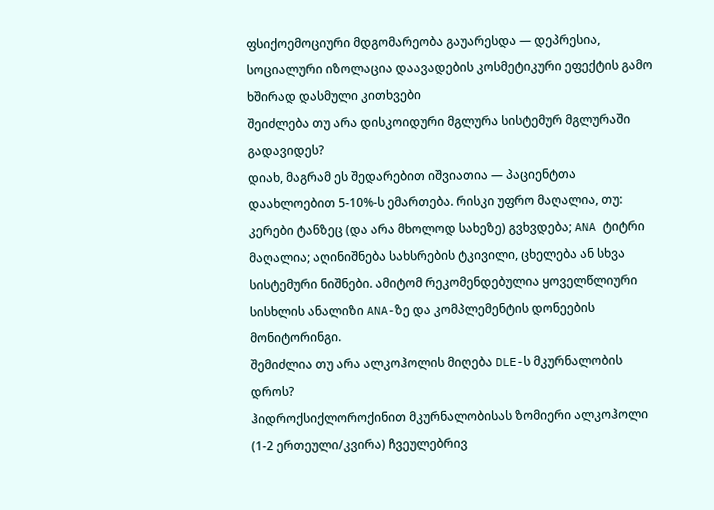ფსიქოემოციური მდგომარეობა გაუარესდა — დეპრესია, სოციალური იზოლაცია დაავადების კოსმეტიკური ეფექტის გამო
ხშირად დასმული კითხვები
შეიძლება თუ არა დისკოიდური მგლურა სისტემურ მგლურაში გადავიდეს?
დიახ, მაგრამ ეს შედარებით იშვიათია — პაციენტთა დაახლოებით 5-10%-ს ემართება. რისკი უფრო მაღალია, თუ: კერები ტანზეც (და არა მხოლოდ სახეზე) გვხვდება; ANA ტიტრი მაღალია; აღინიშნება სახსრების ტკივილი, ცხელება ან სხვა სისტემური ნიშნები. ამიტომ რეკომენდებულია ყოველწლიური სისხლის ანალიზი ANA-ზე და კომპლემენტის დონეების მონიტორინგი.
შემიძლია თუ არა ალკოჰოლის მიღება DLE-ს მკურნალობის დროს?
ჰიდროქსიქლოროქინით მკურნალობისას ზომიერი ალკოჰოლი (1-2 ერთეული/კვირა) ჩვეულებრივ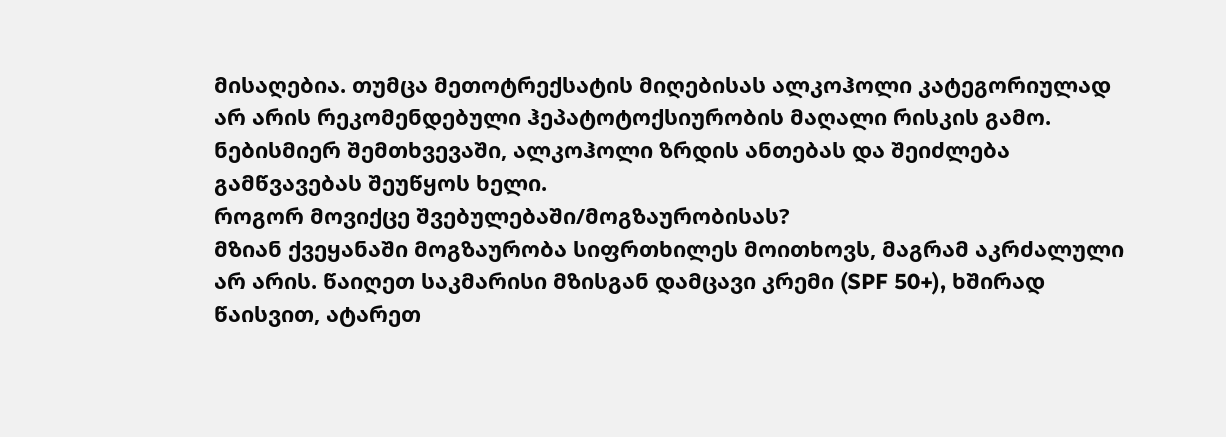მისაღებია. თუმცა მეთოტრექსატის მიღებისას ალკოჰოლი კატეგორიულად არ არის რეკომენდებული ჰეპატოტოქსიურობის მაღალი რისკის გამო. ნებისმიერ შემთხვევაში, ალკოჰოლი ზრდის ანთებას და შეიძლება გამწვავებას შეუწყოს ხელი.
როგორ მოვიქცე შვებულებაში/მოგზაურობისას?
მზიან ქვეყანაში მოგზაურობა სიფრთხილეს მოითხოვს, მაგრამ აკრძალული არ არის. წაიღეთ საკმარისი მზისგან დამცავი კრემი (SPF 50+), ხშირად წაისვით, ატარეთ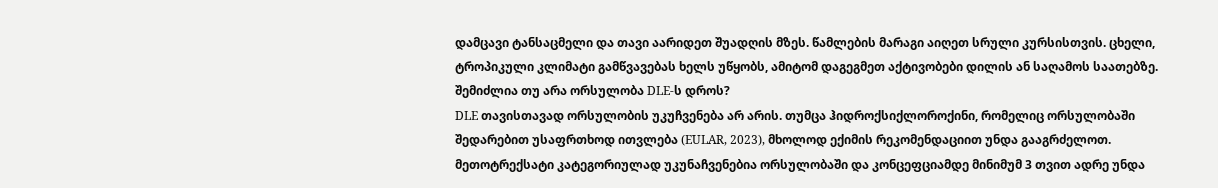დამცავი ტანსაცმელი და თავი აარიდეთ შუადღის მზეს. წამლების მარაგი აიღეთ სრული კურსისთვის. ცხელი, ტროპიკული კლიმატი გამწვავებას ხელს უწყობს, ამიტომ დაგეგმეთ აქტივობები დილის ან საღამოს საათებზე.
შემიძლია თუ არა ორსულობა DLE-ს დროს?
DLE თავისთავად ორსულობის უკუჩვენება არ არის. თუმცა ჰიდროქსიქლოროქინი, რომელიც ორსულობაში შედარებით უსაფრთხოდ ითვლება (EULAR, 2023), მხოლოდ ექიმის რეკომენდაციით უნდა გააგრძელოთ. მეთოტრექსატი კატეგორიულად უკუნაჩვენებია ორსულობაში და კონცეფციამდე მინიმუმ 3 თვით ადრე უნდა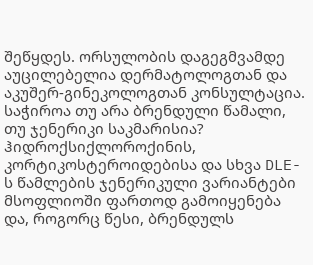შეწყდეს. ორსულობის დაგეგმვამდე აუცილებელია დერმატოლოგთან და აკუშერ-გინეკოლოგთან კონსულტაცია.
საჭიროა თუ არა ბრენდული წამალი, თუ ჯენერიკი საკმარისია?
ჰიდროქსიქლოროქინის, კორტიკოსტეროიდებისა და სხვა DLE-ს წამლების ჯენერიკული ვარიანტები მსოფლიოში ფართოდ გამოიყენება და, როგორც წესი, ბრენდულს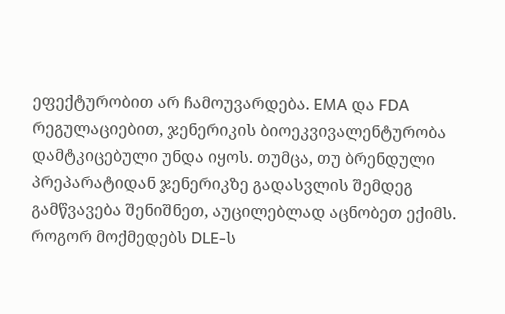ეფექტურობით არ ჩამოუვარდება. EMA და FDA რეგულაციებით, ჯენერიკის ბიოეკვივალენტურობა დამტკიცებული უნდა იყოს. თუმცა, თუ ბრენდული პრეპარატიდან ჯენერიკზე გადასვლის შემდეგ გამწვავება შენიშნეთ, აუცილებლად აცნობეთ ექიმს.
როგორ მოქმედებს DLE-ს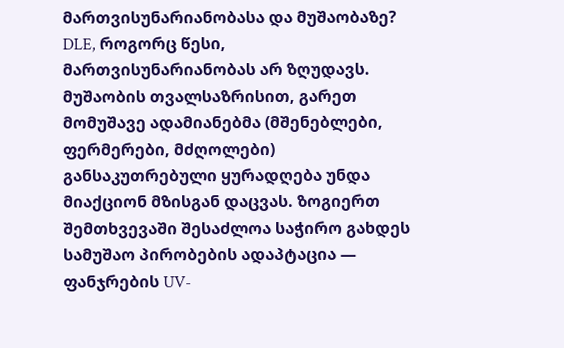მართვისუნარიანობასა და მუშაობაზე?
DLE, როგორც წესი, მართვისუნარიანობას არ ზღუდავს. მუშაობის თვალსაზრისით, გარეთ მომუშავე ადამიანებმა (მშენებლები, ფერმერები, მძღოლები) განსაკუთრებული ყურადღება უნდა მიაქციონ მზისგან დაცვას. ზოგიერთ შემთხვევაში შესაძლოა საჭირო გახდეს სამუშაო პირობების ადაპტაცია — ფანჯრების UV-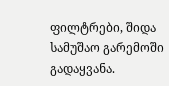ფილტრები, შიდა სამუშაო გარემოში გადაყვანა.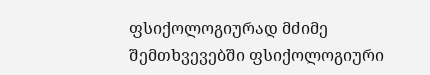ფსიქოლოგიურად მძიმე შემთხვევებში ფსიქოლოგიური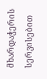მხარდაჭერის სერვისებით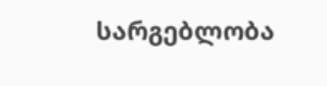სარგებლობა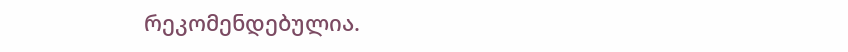რეკომენდებულია.